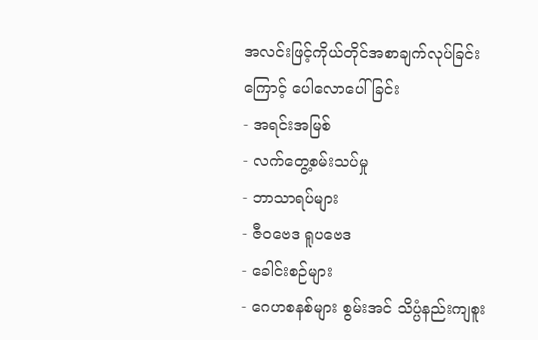အလင်းဖြင့်ကိုယ်တိုင်အစာချက်လုပ်ခြင်းကြောင့် ပေါလောပေါ်ခြင်း
- အရင်းအမြစ်
- လက်တွေ့စမ်းသပ်မှု
- ဘာသာရပ်များ
- ဇီဝဗေဒ ရူပဗေဒ
- ခေါင်းစဉ်များ
- ဂေဟစနစ်များ စွမ်းအင် သိပ္ပံနည်းကျစူး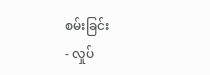စမ်းခြင်း
- လှုပ်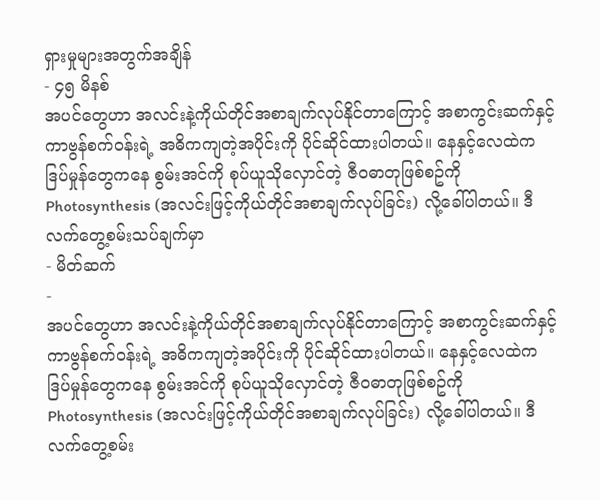ရှားမှုများအတွက်အချိန်
- ၄၅ မိနစ်
အပင်တွေဟာ အလင်းနဲ့ကိုယ်တိုင်အစာချက်လုပ်နိုင်တာကြောင့် အစာကွင်းဆက်နှင့် ကာဗွန်စက်ဝန်းရဲ့ အဓိကကျတဲ့အပိုင်းကို ပိုင်ဆိုင်ထားပါတယ်။ နေနှင့်လေထဲကဒြပ်မှုန်တွေကနေ စွမ်းအင်ကို စုပ်ယူသိုလှောင်တဲ့ ဇီဝဓာတုဖြစ်စဥ်ကို Photosynthesis (အလင်းဖြင့်ကိုယ်တိုင်အစာချက်လုပ်ခြင်း) လို့ခေါ်ပါတယ်။ ဒီလက်တွေ့စမ်းသပ်ချက်မှာ
- မိတ်ဆက်
-
အပင်တွေဟာ အလင်းနဲ့ကိုယ်တိုင်အစာချက်လုပ်နိုင်တာကြောင့် အစာကွင်းဆက်နှင့် ကာဗွန်စက်ဝန်းရဲ့ အဓိကကျတဲ့အပိုင်းကို ပိုင်ဆိုင်ထားပါတယ်။ နေနှင့်လေထဲကဒြပ်မှုန်တွေကနေ စွမ်းအင်ကို စုပ်ယူသိုလှောင်တဲ့ ဇီဝဓာတုဖြစ်စဥ်ကို Photosynthesis (အလင်းဖြင့်ကိုယ်တိုင်အစာချက်လုပ်ခြင်း) လို့ခေါ်ပါတယ်။ ဒီလက်တွေ့စမ်း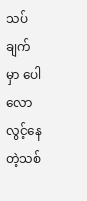သပ်ချက်မှာ ပေါလောလွင့်နေတဲ့သစ်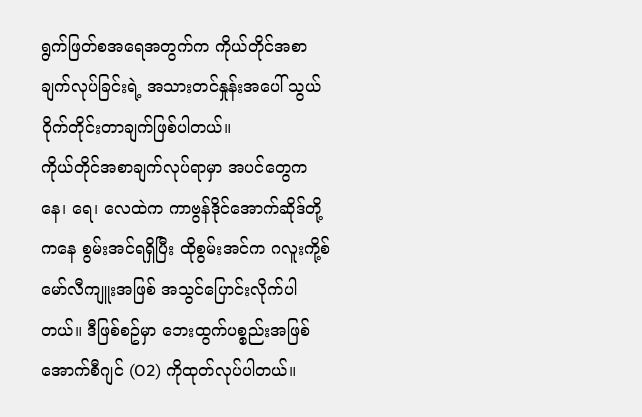ရွက်ဖြတ်စအရေအတွက်က ကိုယ်တိုင်အစာချက်လုပ်ခြင်းရဲ့ အသားတင်နှုန်းအပေါ် သွယ်ဝိုက်တိုင်းတာချက်ဖြစ်ပါတယ်။
ကိုယ်တိုင်အစာချက်လုပ်ရာမှာ အပင်တွေက နေ၊ ရေ၊ လေထဲက ကာဗွန်ဒိုင်အောက်ဆိုဒ်တို့ကနေ စွမ်းအင်ရရှိပြီး ထိုစွမ်းအင်က ဂလူးကို့စ်မော်လီကျူးအဖြစ် အသွင်ပြောင်းလိုက်ပါတယ်။ ဒီဖြစ်စဥ်မှာ ဘေးထွက်ပစ္စည်းအဖြစ် အောက်စီဂျင် (O2) ကိုထုတ်လုပ်ပါတယ်။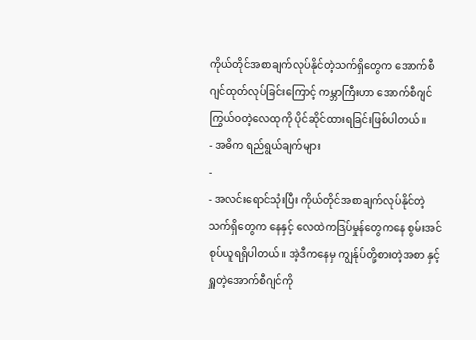ကိုယ်တိုင်အစာချက်လုပ်နိုင်တဲ့သက်ရှိတွေက အောက်စီဂျင်ထုတ်လုပ်ခြင်းကြောင့် ကမ္ဘာကြီးဟာ အောက်စီဂျင်ကြွယ်ဝတဲ့လေထုကို ပိုင်ဆိုင်ထားရခြင်းဖြစ်ပါတယ်။
- အဓိက ရည်ရွယ်ချက်များ
-
- အလင်းရောင်သုံးပြီး ကိုယ်တိုင်အစာချက်လုပ်နိုင်တဲ့သက်ရှိတွေက နေနှင့် လေထဲကဒြပ်မှုန်တွေကနေ စွမ်းအင်စုပ်ယူရရှိပါတယ်။ အဲ့ဒီကနေမှ ကျွန်ုပ်တို့စားတဲ့အစာ နှင့် ရှူတဲ့အောက်စီဂျင်ကို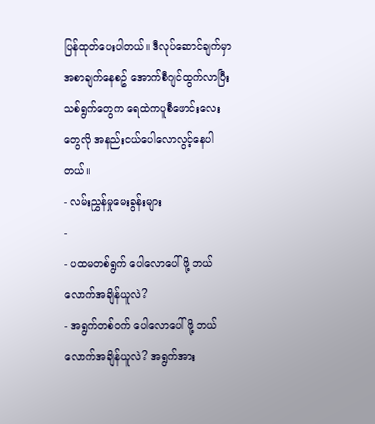ပြန်ထုတ်ပေးပါတယ်။ ဒီလုပ်ဆောင်ချက်မှာ အစာချက်နေစဥ် အောက်စီဂျင်ထွက်လာပြီး သစ်ရွက်တွေက ရေထဲကပူစီဖောင်းလေးတွေလို အနည်းငယ်ပေါလောလွင့်နေပါတယ်။
- လမ်းညွှန်မှုမေးခွန်းများ
-
- ပထမတစ်ရွက် ပေါလောပေါ်ဖို့ ဘယ်လောက်အချိန်ယူလဲ?
- အရွက်တစ်ဝက် ပေါလောပေါ်ဖို့ ဘယ်လောက်အချိန်ယူလဲ? အရွက်အား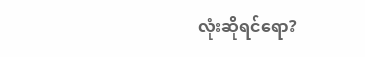လုံးဆိုရင်ရော?